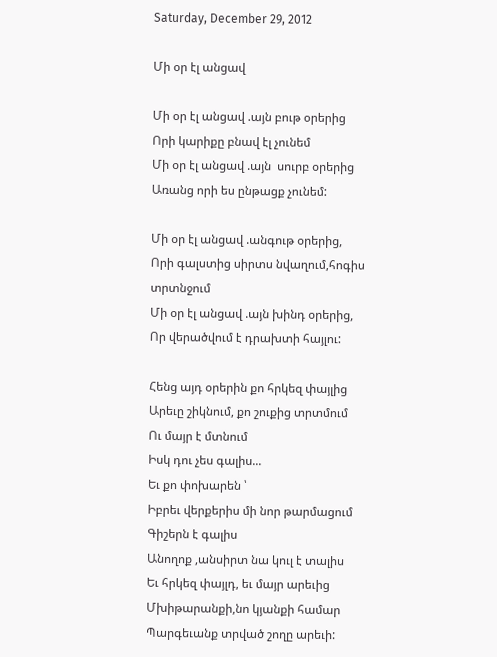Saturday, December 29, 2012

Մի օր էլ անցավ

Մի օր էլ անցավ .այն բութ օրերից
Որի կարիքը բնավ էլ չունեմ
Մի օր էլ անցավ .այն  սուրբ օրերից
Առանց որի ես ընթացք չունեմ:

Մի օր էլ անցավ .անգութ օրերից,
Որի գալստից սիրտս նվաղում,հոգիս տրտնջում
Մի օր էլ անցավ .այն խինդ օրերից,
Որ վերածվում է դրախտի հայլու:

Հենց այդ օրերին քո հրկեզ փայլից
Արեւը շիկնում, քո շուքից տրտմում
Ու մայր է մտնում
Իսկ դու չես գալիս...
Եւ քո փոխարեն ՝
Իբրեւ վերքերիս մի նոր թարմացում
Գիշերն է գալիս
Անողոք ,անսիրտ նա կուլ է տալիս
Եւ հրկեզ փայլդ, եւ մայր արեւից
Մխիթարանքի,նո կյանքի համար
Պարգեւանք տրված շողը արեւի: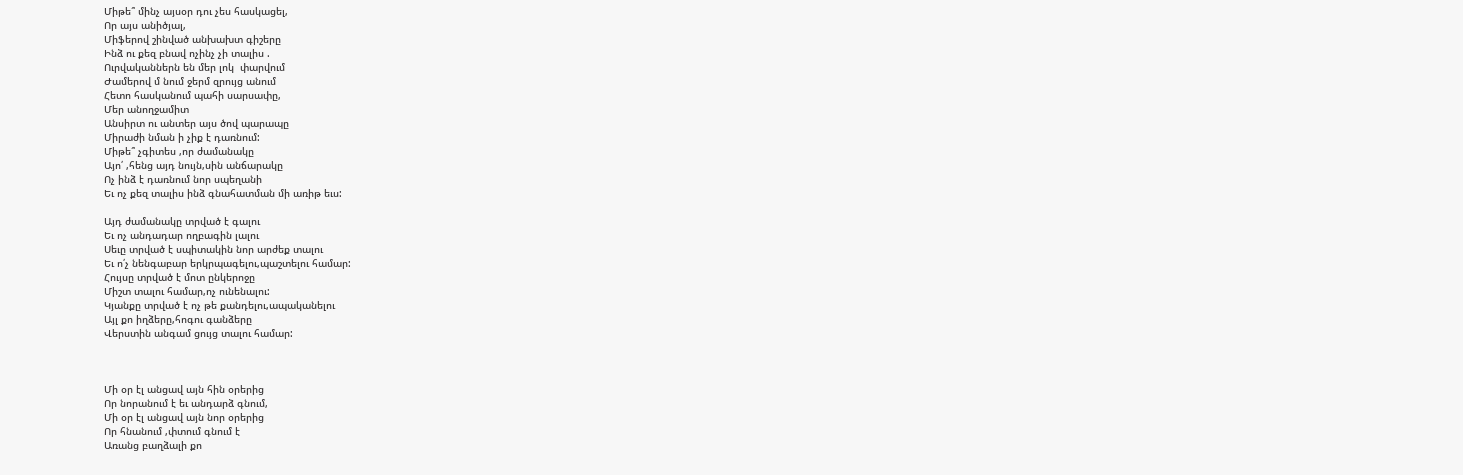Միթե՞ մինչ այսօր դու չես հասկացել,
Որ այս անիծյալ,
Միֆերով շինված անխախտ գիշերը
Ինձ ու քեզ բնավ ոչինչ չի տալիս .
Ուրվականներն են մեր լոկ  փարվում
Ժամերով մ նում ջերմ զրույց անում
Հետո հասկանում պահի սարսափը,
Մեր անողջամիտ
Անսիրտ ու անտեր այս ծով պարապը
Միրաժի նման ի չիք է դառնում:
Միթե՞ չգիտես ,որ ժամանակը
Այո՛ ,հենց այդ նույն,սին անճարակը
Ոչ ինձ է դառնում նոր սպեղանի
Եւ ոչ քեզ տալիս ինձ գնահատման մի առիթ եւս:

Այդ ժամանակը տրված է գալու
Եւ ոչ անդադար ողբագին լալու
Սեւը տրված է սպիտակին նոր արժեք տալու
Եւ ո՛չ նենգաբար երկրպագելու,պաշտելու համար:
Հույսը տրված է մոտ ընկերոջը
Միշտ տալու համար,ոչ ունենալու:
Կյանքը տրված է ոչ թե քանդելու,ապականելու
Այլ քո իղձերը,հոգու գանձերը
Վերստին անգամ ցույց տալու համար:



Մի օր էլ անցավ այն հին օրերից
Որ նորանում է եւ անդարձ գնում,
Մի օր էլ անցավ այն նոր օրերից
Որ հնանում ,փտում գնում է
Առանց բաղձալի քո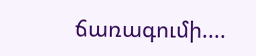ճառագումի....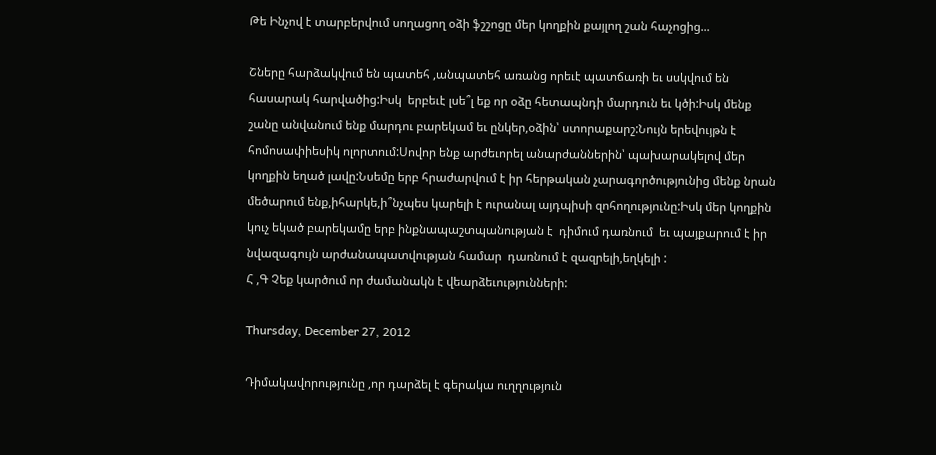Թե Ինչով է տարբերվում սողացող օձի ֆշշոցը մեր կողքին քայլող շան հաչոցից...

Շները հարձակվում են պատեհ ,անպատեհ առանց որեւէ պատճառի եւ սսկվում են հասարակ հարվածից:Իսկ  երբեւէ լսե՞լ եք որ օձը հետապնդի մարդուն եւ կծի:Իսկ մենք շանը անվանում ենք մարդու բարեկամ եւ ընկեր,օձին՝ ստորաքարշ:Նույն երեվույթն է հոմոսափիեսիկ ոլորտում:Սովոր ենք արժեւորել անարժաններին՝ պախարակելով մեր կողքին եղած լավը:Նսեմը երբ հրաժարվում է իր հերթական չարագործությունից մենք նրան մեծարում ենք,իհարկե,ի՞նչպես կարելի է ուրանալ այդպիսի զոհողությունը:Իսկ մեր կողքին կուչ եկած բարեկամը երբ ինքնապաշտպանության է  դիմում դառնում  եւ պայքարում է իր նվազագույն արժանապատվության համար  դառնում է զազրելի,եղկելի :
Հ ,Գ Չեք կարծում որ ժամանակն է վեարձեւությունների:

Thursday, December 27, 2012

Դիմակավորությունը ,որ դարձել է գերակա ուղղություն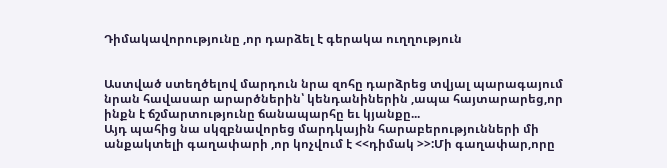Դիմակավորությունը ,որ դարձել է գերակա ուղղություն


Աստված ստեղծելով մարդուն նրա զոհը դարձրեց տվյալ պարագայում նրան հավասար արարծներին՝ կենդանիներին ,ապա հայտարարեց,որ ինքն է ճշմարտությունը ճանապարհը եւ կյանքը...
Այդ պահից նա սկզբնավորեց մարդկային հարաբերությունների մի անքակտելի գաղափարի ,որ կոչվում է <<դիմակ >>:Մի գաղափար,որը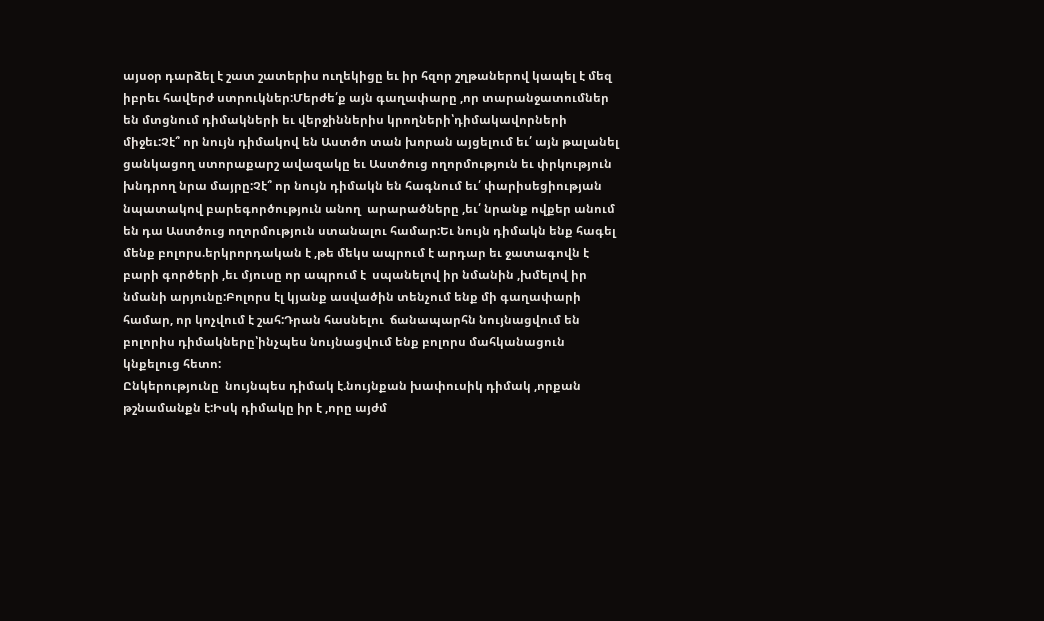այսօր դարձել է շատ շատերիս ուղեկիցը եւ իր հզոր շղթաներով կապել է մեզ իբրեւ հավերժ ստրուկներ:Մերժե՛ք այն գաղափարը ,որ տարանջատումներ են մտցնում դիմակների եւ վերջիններիս կրողների՝դիմակավորների միջեւ:Չէ՞ որ նույն դիմակով են Աստծո տան խորան այցելում եւ՛ այն թալանել ցանկացող ստորաքարշ ավազակը եւ Աստծուց ողորմություն եւ փրկություն խնդրող նրա մայրը:Չէ՞ որ նույն դիմակն են հագնում եւ՛ փարիսեցիության նպատակով բարեգործություն անող  արարածները ,եւ՛ նրանք ովքեր անում են դա Աստծուց ողորմություն ստանալու համար:Եւ նույն դիմակն ենք հագել մենք բոլորս.երկրորդական է ,թե մեկս ապրում է արդար եւ ջատագովն է բարի գործերի ,եւ մյուսը որ ապրում է  սպանելով իր նմանին ,խմելով իր նմանի արյունը:Բոլորս էլ կյանք ասվածին տենչում ենք մի գաղափարի համար, որ կոչվում է շահ:Դրան հասնելու  ճանապարհն նույնացվում են բոլորիս դիմակները՝ինչպես նույնացվում ենք բոլորս մահկանացուն կնքելուց հետո:
Ընկերությունը  նույնպես դիմակ է.նույնքան խափուսիկ դիմակ ,որքան թշնամանքն է:Իսկ դիմակը իր է ,որը այժմ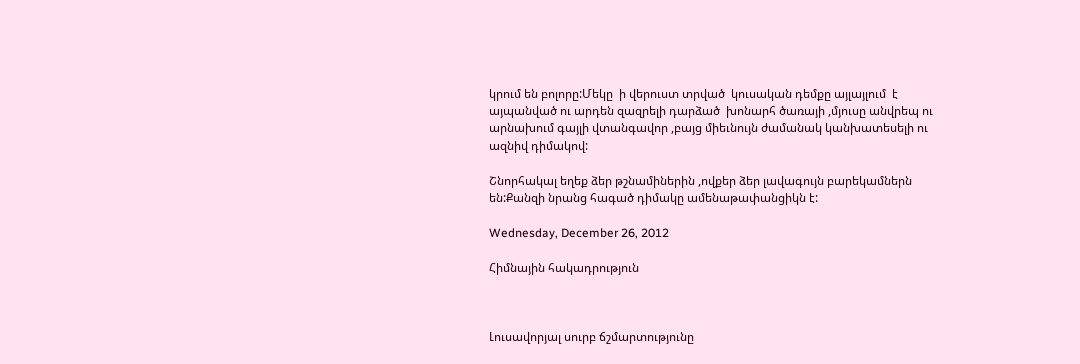կրում են բոլորը:Մեկը  ի վերուստ տրված  կուսական դեմքը այլայլում  է   այպանված ու արդեն զազրելի դարձած  խոնարհ ծառայի ,մյուսը անվրեպ ու արնախում գայլի վտանգավոր ,բայց միեւնույն ժամանակ կանխատեսելի ու ազնիվ դիմակով:

Շնորհակալ եղեք ձեր թշնամիներին ,ովքեր ձեր լավագույն բարեկամներն են:Քանզի նրանց հագած դիմակը ամենաթափանցիկն է:

Wednesday, December 26, 2012

Հիմնային հակադրություն



Լուսավորյալ սուրբ ճշմարտությունը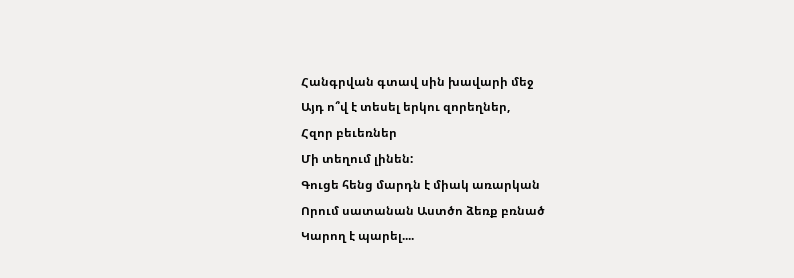Հանգրվան գտավ սին խավարի մեջ
Այդ ո՞վ է տեսել երկու զորեղներ,
Հզոր բեւեռներ
Մի տեղում լինեն:
Գուցե հենց մարդն է միակ առարկան
Որում սատանան Աստծո ձեռք բռնած
Կարող է պարել....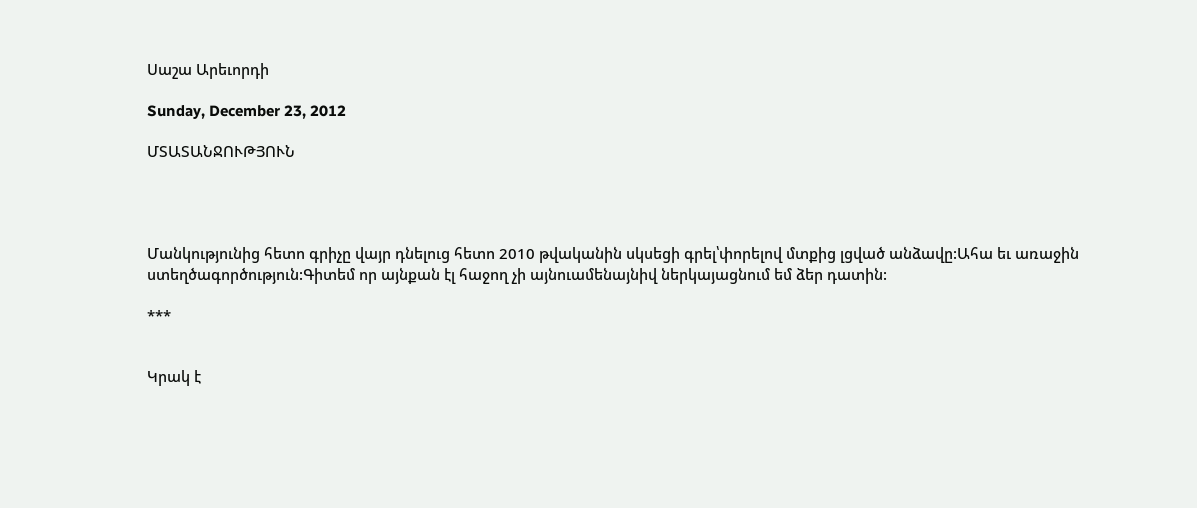Սաշա Արեւորդի

Sunday, December 23, 2012

ՄՏԱՏԱՆՋՈՒԹՅՈՒՆ




Մանկությունից հետո գրիչը վայր դնելուց հետո 2010 թվականին սկսեցի գրել՝փորելով մտքից լցված անձավը:Ահա եւ առաջին ստեղծագործություն:Գիտեմ որ այնքան էլ հաջող չի այնուամենայնիվ ներկայացնում եմ ձեր դատին:

***


Կրակ է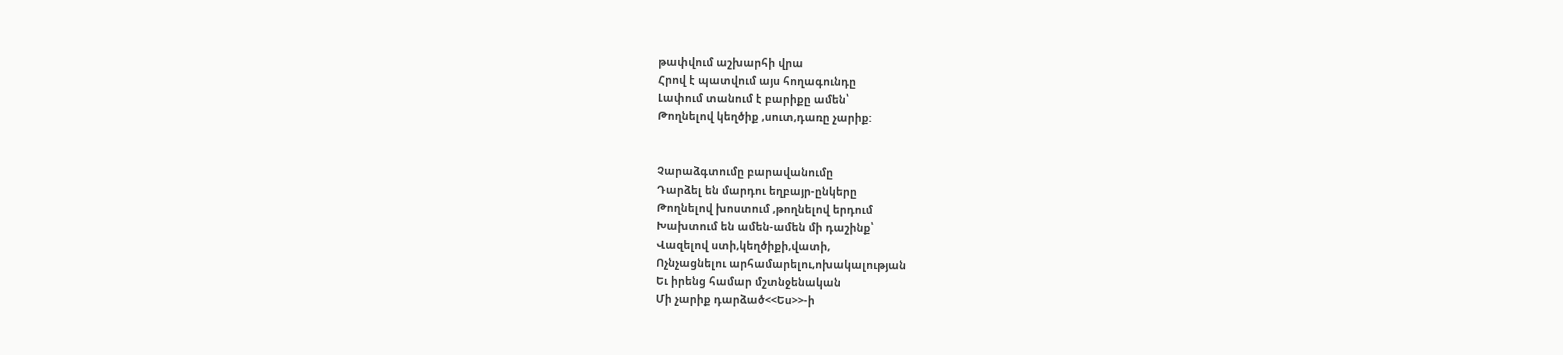թափվում աշխարհի վրա
Հրով է պատվում այս հողագունդը
Լափում տանում է բարիքը ամեն՝
Թողնելով կեղծիք ,սուտ,դառը չարիք:


Չարաձգտումը բարավանումը
Դարձել են մարդու եղբայր-ընկերը
Թողնելով խոստում ,թողնելով երդում
Խախտում են ամեն-ամեն մի դաշինք՝
Վազելով ստի,կեղծիքի,վատի,
Ոչնչացնելու արհամարելու,ոխակալության
Եւ իրենց համար մշտնջենական
Մի չարիք դարձած<<Ես>>-ի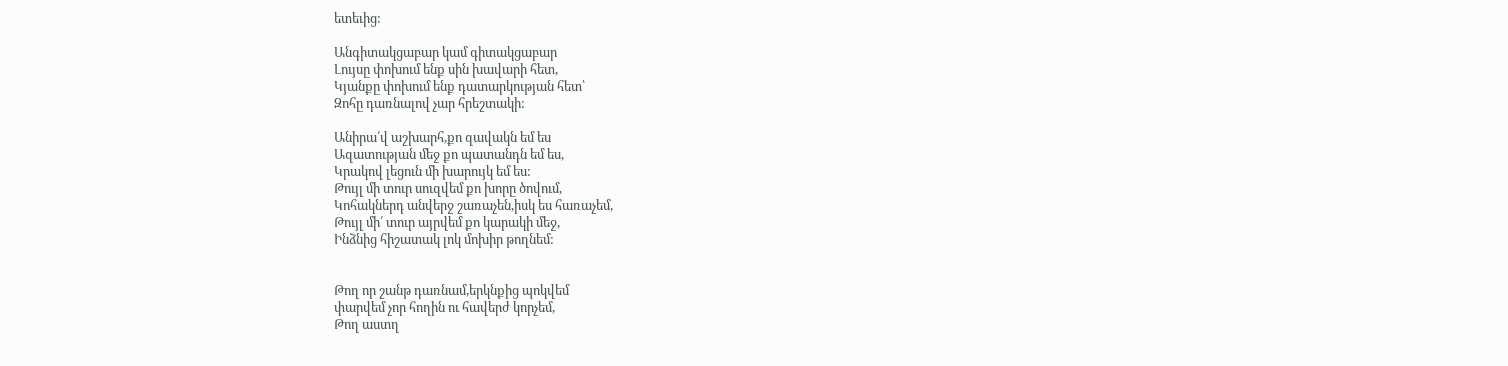ետեւից:

Անգիտակցաբար կամ գիտակցաբար
Լույսը փոխում ենք սին խավարի հետ,
Կյանքը փոխում ենք դատարկության հետ՝
Զոհը դառնալով չար հրեշտակի:

Անիրա՛վ աշխարհ,քո զավակն եմ ես
Ազատության մեջ քո պատանդն եմ ես,
Կրակով լեցուն մի խարույկ եմ ես:
Թույլ մի տուր սուզվեմ քո խորը ծովում,
Կոհակներդ անվերջ շառաչեն,իսկ ես հառաչեմ,
Թույլ մի՛ տուր այրվեմ քո կարակի մեջ,
Ինձնից հիշատակ լոկ մոխիր թողնեմ:


Թող որ շանթ դառնամ,երկնքից պոկվեմ
փարվեմ չոր հողին ու հավերժ կորչեմ,
Թող աստղ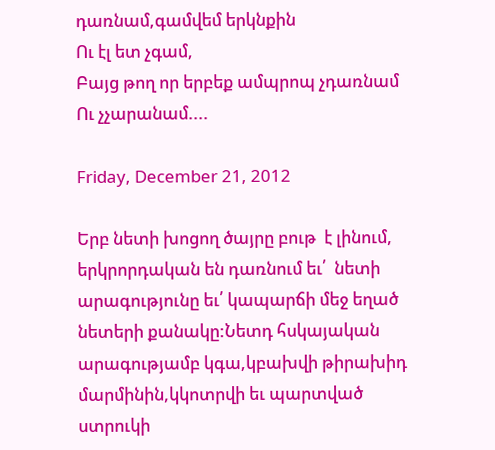դառնամ,գամվեմ երկնքին
Ու էլ ետ չգամ,
Բայց թող որ երբեք ամպրոպ չդառնամ
Ու չչարանամ....

Friday, December 21, 2012

Երբ նետի խոցող ծայրը բութ  է լինում, երկրորդական են դառնում եւ՛  նետի արագությունը եւ՛ կապարճի մեջ եղած  նետերի քանակը:Նետդ հսկայական արագությամբ կգա,կբախվի թիրախիդ մարմինին,կկոտրվի եւ պարտված ստրուկի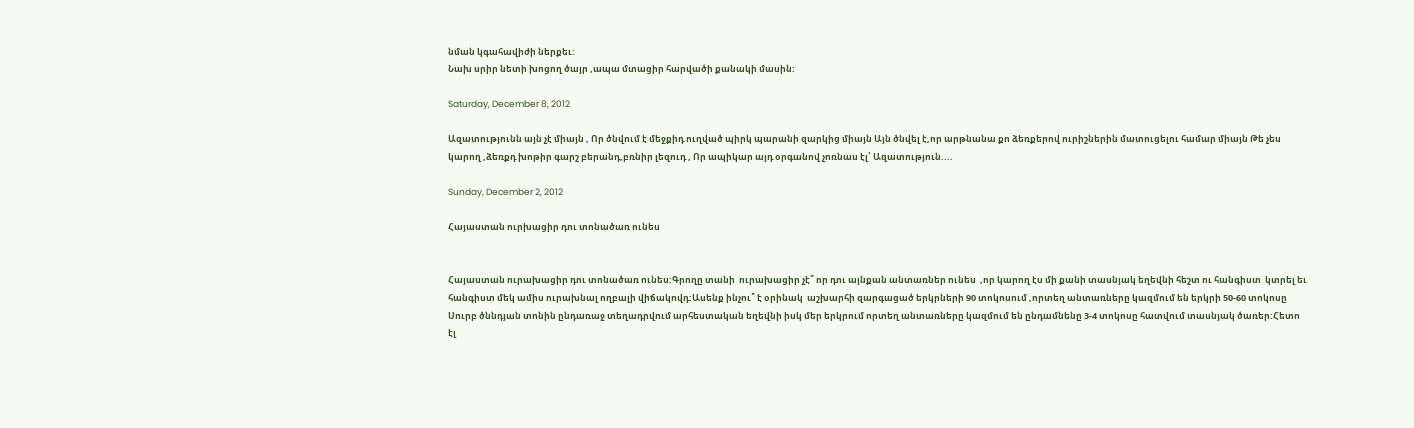նման կգահավիժի ներքեւ:
Նախ սրիր նետի խոցող ծայր ,ապա մտացիր հարվածի քանակի մասին:

Saturday, December 8, 2012

Ազատությունն այն չէ միայն , Որ ծնվում է մեջքիդ ուղված պիրկ պարանի զարկից միայն Այն ծնվել է,որ արթնանա քո ձեռքերով ուրիշներին մատուցելու համար միայն Թե չես կարող ,ձեռքդ խոթիր գարշ բերանդ,բռնիր լեզուդ , Որ ապիկար այդ օրգանով չոռնաս էլ՝ Ազատություն....

Sunday, December 2, 2012

Հայաստան ուրխացիր դու տոնածառ ունես


Հայաստան ուրախացիր դու տոնածառ ունես:Գրողը տանի  ուրախացիր չէ՞ որ դու այնքան անտառներ ունես  ,որ կարող էս մի քանի տասնյակ եղեվնի հեշտ ու հանգիստ  կտրել եւ հանգիստ մեկ ամիս ուրախնալ ողբալի վիճակովդ:Ասենք ինչու՞ է օրինակ  աշխարհի զարգացած երկրների 90 տոկոսում ,որտեղ անտառները կազմում են երկրի 50-60 տոկոսը Սուրբ ծննդյան տոնին ընդառաջ տեղադրվում արհեստական եղեվնի իսկ մեր երկրում որտեղ անտառները կազմում են ընդամնենը 3-4 տոկոսը հատվում տասնյակ ծառեր:Հետո էլ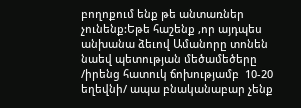բողոքում ենք թե անտառներ չունենք:Եթե հաշենք ,որ այդպես անխանա ձեւով Ամանորը տոնեն նաեվ պետության մեծամեծերը  /իրենց հատուկ ճոխությամբ  10-20 եղեվնի/ ապա բնականաբար չենք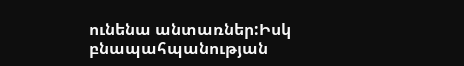ունենա անտառներ:Իսկ բնապահպանության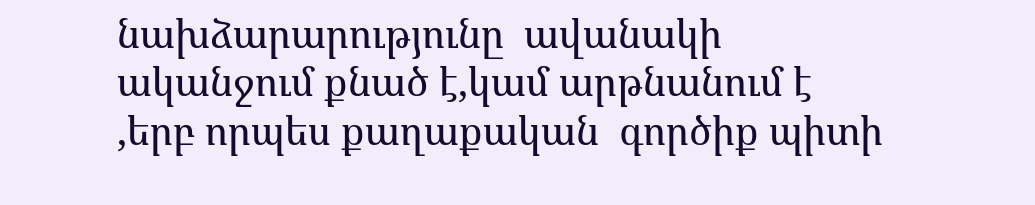նախձարարությունը  ավանակի ականջում քնած է,կամ արթնանում է ,երբ որպես քաղաքական  գործիք պիտի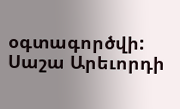օգտագործվի:
Սաշա Արեւորդի